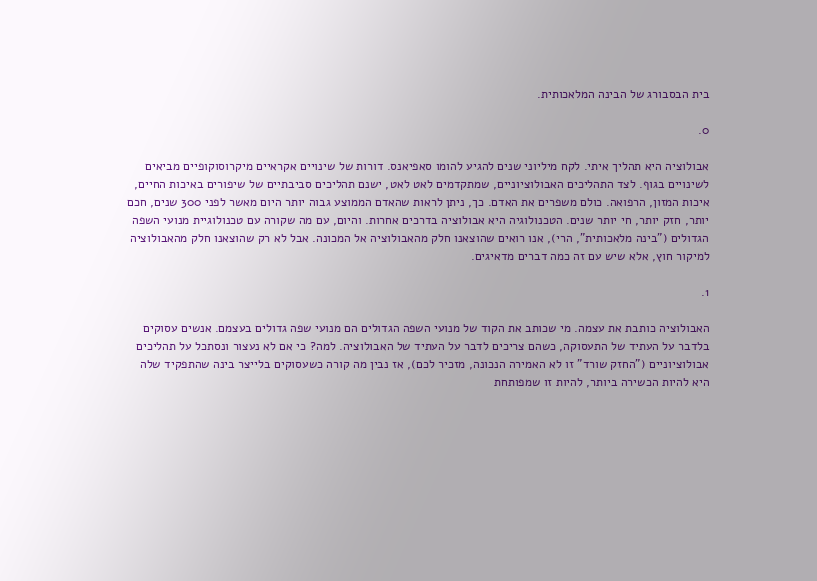בית הבסבורג של הבינה המלאכותית.

0.

אבולוציה היא תהליך איתי. לקח מיליוני שנים להגיע להומו סאפיאנס. דורות של שינויים אקראיים מיקרוסוקופיים מביאים לשינויים בגוף. לצד התהליכים האבולוציוניים, שמתקדמים לאט לאט, ישנם תהליכים סביבתיים של שיפורים באיכות החיים, איכות המזון, הרפואה. כולם משפרים את האדם. כך, ניתן לראות שהאדם הממוצע גבוה יותר היום מאשר לפני 300 שנים, חכם יותר, חזק יותר, חי יותר שנים. הטכנולוגיה היא אבולוציה בדרכים אחרות. והיום, עם מה שקורה עם טכנולוגיית מנועי השפה הגדולים ("בינה מלאכותית", הרי), אנו רואים שהוצאנו חלק מהאבולוציה אל המכונה. אבל לא רק שהוצאנו חלק מהאבולוציה למיקור חוץ, אלא שיש עם זה כמה דברים מדאיגים.

1.

האבולוציה כותבת את עצמה. מי שכותב את הקוד של מנועי השפה הגדולים הם מנועי שפה גדולים בעצמם. אנשים עסוקים בלדבר על העתיד של התעסוקה, כשהם צריכים לדבר על העתיד של האבולוציה. למה? כי אם לא נעצור ונסתכל על תהליכים אבולוציוניים ("החזק שורד" זו לא האמירה הנכונה, מזכיר לכם), אז נבין מה קורה כשעסוקים בלייצר בינה שהתפקיד שלה היא להיות הכשירה ביותר, להיות זו שמפותחת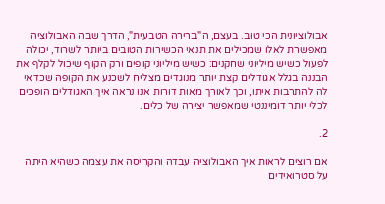אבולוציונית הכי טוב. בעצם, ה"ברירה הטבעית", הדרך שבה האבולוציה מאפשרת לאלו שמכילים את תנאי הכשירות הטובים ביותר לשרוד, יכולה לפעול כשיש מיליוני שחקנים: כשיש מיליוני קופים ורק הקוף שיכול לקלף את הבננה בגלל אגודלים קצת יותר מנוגדים מצליח לשכנע את הקופה שכדאי לה להתרבות איתו, וכך לאורך מאות דורות אנו נראה איך האגודלים הופכים לכלי יותר דומיננטי שמאפשר יצירה של כלים.

2.

אם רוצים לראות איך האבולוציה עבדה והקריסה את עצמה כשהיא היתה על סטרואידים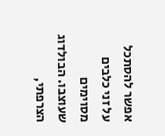אפשר להסתכל על זני כלבים מסוימים שעוצבו. הבולדוג הצרפתי,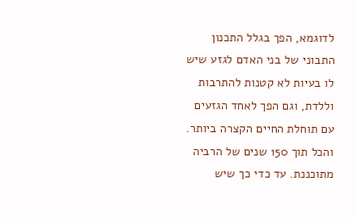לדוגמא, הפך בגלל התכנון התבוני של בני האדם לגזע שיש לו בעיות לא קטנות להתרבות וללדת, וגם הפך לאחד הגזעים עם תוחלת החיים הקצרה ביותר. והכל תוך 150 שנים של הרביה מתוכננת. עד כדי כך שיש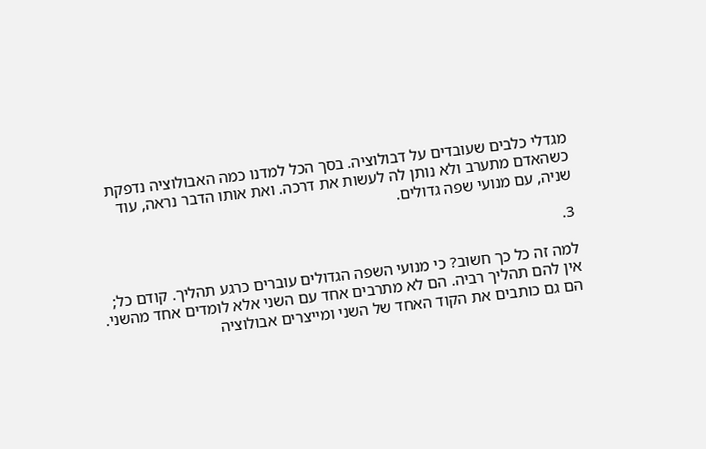מגדלי כלבים שעובדים על דבולוציה. בסך הכל למדנו כמה האבולוציה נדפקת כשהאדם מתערב ולא נותן לה לעשות את דרכה. ואת אותו הדבר נראה, עוד שניה, עם מנועי שפה גדולים.

3.

למה זה כל כך חשוב? כי מנועי השפה הגדולים עוברים כרגע תהליך. קודם כל; אין להם תהליך רביה. הם לא מתרבים אחד עם השני אלא לומדים אחד מהשני. הם גם כותבים את הקוד האחד של השני ומייצרים אבולוציה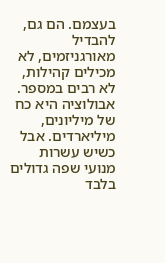בעצמם. הם גם, להבדיל מאורגניזמים, לא מכילים קהילות, לא רבים במספר. אבולוציה היא כח של מיליונים, מיליארדים. אבל כשיש עשרות מנועי שפה גדולים בלבד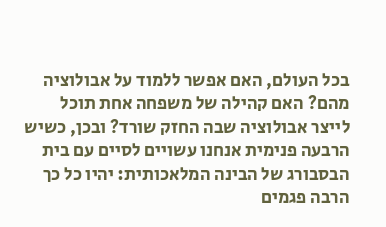בכל העולם, האם אפשר ללמוד על אבולוציה מהם? האם קהילה של משפחה אחת תוכל לייצר אבולוציה שבה החזק שורד? ובכן, כשיש הרבעה פנימית אנחנו עשויים לסיים עם בית הבסבורג של הבינה המלאכותית: יהיו כל כך הרבה פגמים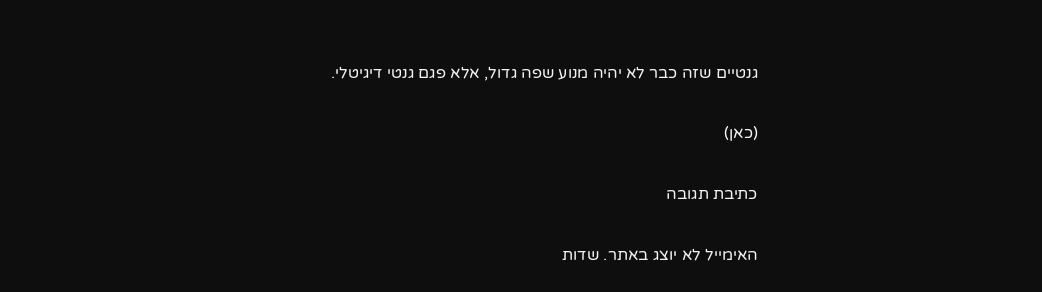גנטיים שזה כבר לא יהיה מנוע שפה גדול, אלא פגם גנטי דיגיטלי.

(כאן)

כתיבת תגובה

האימייל לא יוצג באתר. שדות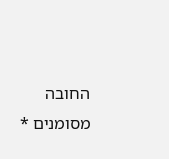החובה מסומנים *